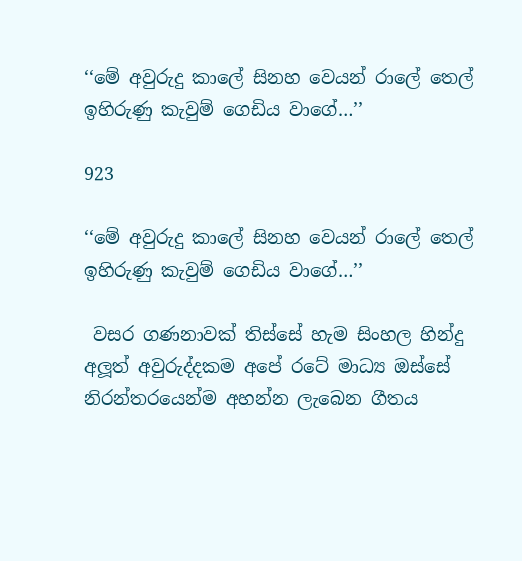‘‘මේ අවුරුදු කාලේ සිනහ වෙයන් රාලේ තෙල් ඉහිරුණු කැවුම් ගෙඩිය වාගේ…’’

923

‘‘මේ අවුරුදු කාලේ සිනහ වෙයන් රාලේ තෙල් ඉහිරුණු කැවුම් ගෙඩිය වාගේ…’’

 වසර ගණනාවක් තිස්සේ හැම සිංහල හින්දු අලූත් අවුරුද්දකම අපේ රටේ මාධ්‍ය ඔස්සේ නිරන්තරයෙන්ම අහන්න ලැබෙන ගීතය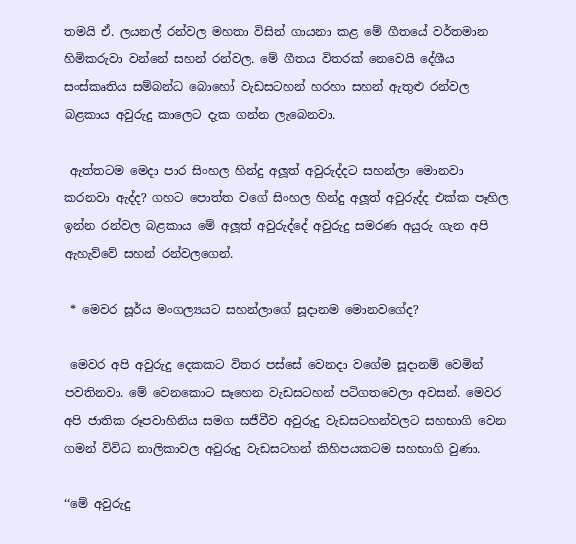තමයි ඒ. ලයනල් රන්වල මහතා විසින් ගායනා කළ මේ ගීතයේ වර්තමාන හිමිකරුවා වන්නේ සහන් රන්වල. මේ ගීතය විතරක් නෙවෙයි දේශීය සංස්කෘතිය සම්බන්ධ බොහෝ වැඩසටහන් හරහා සහන් ඇතුළු රන්වල බළකාය අවුරුදු කාලෙට දැක ගන්න ලැබෙනවා.

 ඇත්තටම මෙදා පාර සිංහල හින්දු අලූත් අවුරුද්දට සහන්ලා මොනවා කරනවා ඇද්ද? ගහට පොත්ත වගේ සිංහල හින්දු අලූත් අවුරුද්ද එක්ක පෑහිල ඉන්න රන්වල බළකාය මේ අලූත් අවුරුද්දේ අවුරුදු සමරණ අයුරු ගැන අපි ඇහැව්වේ සහන් රන්වලගෙන්.

 * මෙවර සූර්ය මංගල්‍යයට සහන්ලාගේ සූදානම මොනවගේද?

 මෙවර අපි අවුරුදු දෙකකට විතර පස්සේ වෙනදා වගේම සූදානම් වෙමින් පවතිනවා. මේ වෙනකොට සෑහෙන වැඩසටහන් පටිගතවෙලා අවසන්. මෙවර අපි ජාතික රූපවාහිනිය සමග සජීවීව අවුරුදු වැඩසටහන්වලට සහභාගි වෙන ගමන් විවිධ නාලිකාවල අවුරුදු වැඩසටහන් කිහිපයකටම සහභාගි වුණා.

‘‘මේ අවුරුදු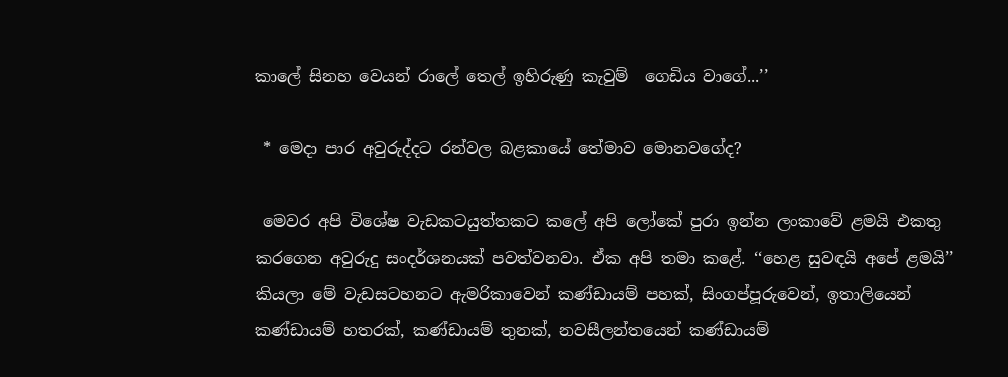කාලේ සිනහ වෙයන් රාලේ තෙල් ඉහිරුණු කැවුම්  ගෙඩිය වාගේ...’’

 * මෙදා පාර අවුරුද්දට රන්වල බළකායේ තේමාව මොනවගේද?

 මෙවර අපි විශේෂ වැඩකටයුත්තකට කලේ අපි ලෝකේ පුරා ඉන්න ලංකාවේ ළමයි එකතු කරගෙන අවුරුදු සංදර්ශනයක් පවත්වනවා. ඒක අපි තමා කළේ. ‘‘හෙළ සුවඳයි අපේ ළමයි’’ කියලා මේ වැඩසටහනට ඇමරිකාවෙන් කණ්ඩායම් පහක්, සිංගප්පූරුවෙන්, ඉතාලියෙන් කණ්ඩායම් හතරක්, කණ්ඩායම් තුනක්, නවසීලන්තයෙන් කණ්ඩායම්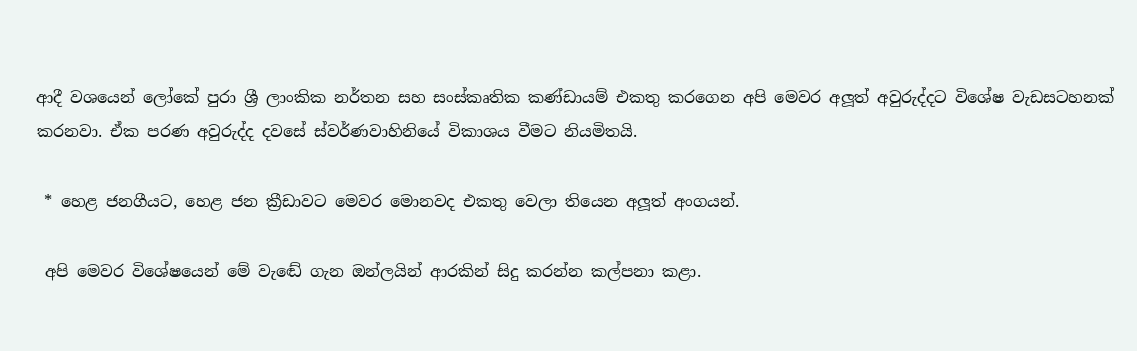ආදී වශයෙන් ලෝකේ පුරා ශ්‍රී ලාංකික නර්තන සහ සංස්කෘතික කණ්ඩායම් එකතු කරගෙන අපි මෙවර අලූත් අවුරුද්දට විශේෂ වැඩසටහනක් කරනවා. ඒක පරණ අවුරුද්ද දවසේ ස්වර්ණවාහිනියේ විකාශය වීමට නියමිතයි.

 * හෙළ ජනගීයට, හෙළ ජන ක්‍රීඩාවට මෙවර මොනවද එකතු වෙලා තියෙන අලූත් අංගයන්.

 අපි මෙවර විශේෂයෙන් මේ වැඬේ ගැන ඔන්ලයින් ආරකින් සිදු කරන්න කල්පනා කළා.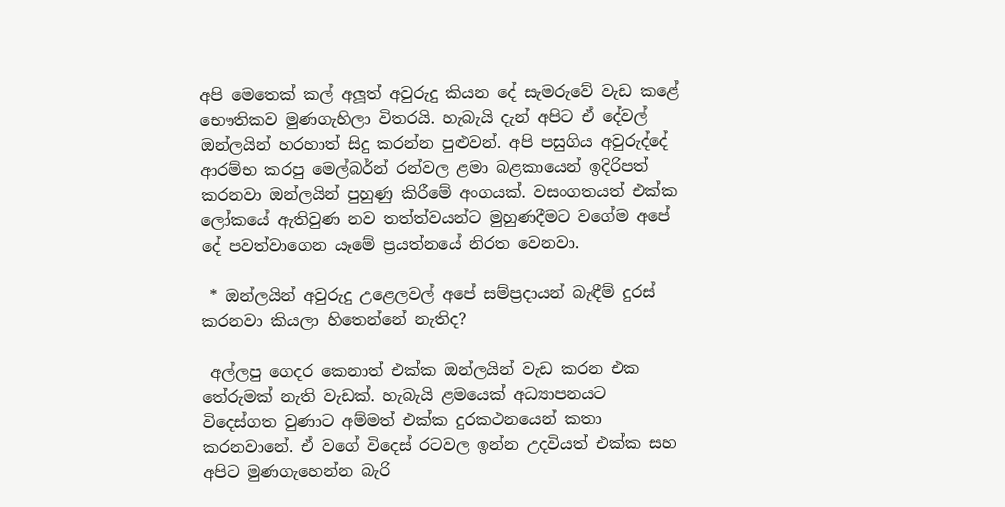අපි මෙතෙක් කල් අලූත් අවුරුදු කියන දේ සැමරුවේ වැඩ කළේ භෞතිකව මුණගැහිලා විතරයි. හැබැයි දැන් අපිට ඒ දේවල් ඔන්ලයින් හරහාත් සිදු කරන්න පුළුවන්. අපි පසුගිය අවුරුද්දේ ආරම්භ කරපු මෙල්බර්න් රන්වල ළමා බළකායෙන් ඉදිරිපත් කරනවා ඔන්ලයින් පුහුණු කිරීමේ අංගයක්. වසංගතයත් එක්ක ලෝකයේ ඇතිවුණ නව තත්ත්වයන්ට මුහුණදීමට වගේම අපේ දේ පවත්වාගෙන යෑමේ ප්‍රයත්නයේ නිරත වෙනවා.

 * ඔන්ලයින් අවුරුදු උළෙලවල් අපේ සම්ප්‍රදායන් බැඳීම් දුරස් කරනවා කියලා හිතෙන්නේ නැතිද?

 අල්ලපු ගෙදර කෙනාත් එක්ක ඔන්ලයින් වැඩ කරන එක තේරුමක් නැති වැඩක්. හැබැයි ළමයෙක් අධ්‍යාපනයට විදෙස්ගත වුණාට අම්මත් එක්ක දුරකථනයෙන් කතා කරනවානේ. ඒ වගේ විදෙස් රටවල ඉන්න උදවියත් එක්ක සහ අපිට මුණගැහෙන්න බැරි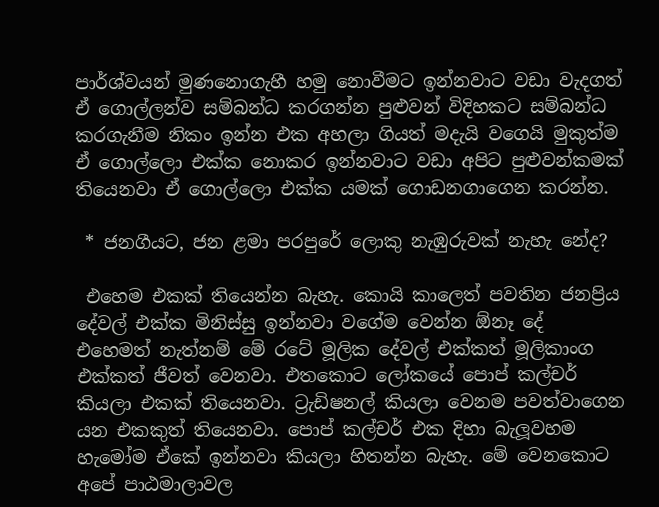පාර්ශ්වයන් මුණනොගැහී හමු නොවීමට ඉන්නවාට වඩා වැදගත් ඒ ගොල්ලන්ව සම්බන්ධ කරගන්න පුළුවන් විදිහකට සම්බන්ධ කරගැනීම නිකං ඉන්න එක අහලා ගියත් මදැයි වගෙයි මුකුත්ම ඒ ගොල්ලො එක්ක නොකර ඉන්නවාට වඩා අපිට පුළුවන්කමක් තියෙනවා ඒ ගොල්ලො එක්ක යමක් ගොඩනගාගෙන කරන්න.

 * ජනගීයට, ජන ළමා පරපුරේ ලොකු නැඹුරුවක් නැහැ නේද?

 එහෙම එකක් තියෙන්න බැහැ. කොයි කාලෙත් පවතින ජනප්‍රිය දේවල් එක්ක මිනිස්සු ඉන්නවා වගේම වෙන්න ඕනෑ දේ එහෙමත් නැත්නම් මේ රටේ මූලික දේවල් එක්කත් මූලිකාංග එක්කත් ජීවත් වෙනවා. එතකොට ලෝකයේ පොප් කල්චර් කියලා එකක් තියෙනවා. ට්‍රැඩිෂනල් කියලා වෙනම පවත්වාගෙන යන එකකුත් තියෙනවා. පොප් කල්චර් එක දිහා බැලූවහම හැමෝම ඒකේ ඉන්නවා කියලා හිතන්න බැහැ. මේ වෙනකොට අපේ පාඨමාලාවල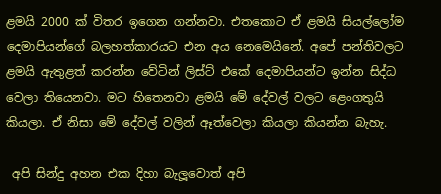ළමයි 2000 ක් විතර ඉගෙන ගන්නවා. එතකොට ඒ ළමයි සියල්ලෝම දෙමාපියන්ගේ බලහත්කාරයට එන අය නෙමෙයිනේ. අපේ පන්තිවලට ළමයි ඇතුළත් කරන්න වේටින් ලිස්ට් එකේ දෙමාපියන්ට ඉන්න සිද්ධ වෙලා තියෙනවා. මට හිතෙනවා ළමයි මේ දේවල් වලට ළෙංගතුයි කියලා. ඒ නිසා මේ දේවල් වලින් ඈත්වෙලා කියලා කියන්න බැහැ.

 අපි සින්දු අහන එක දිහා බැලූවොත් අපි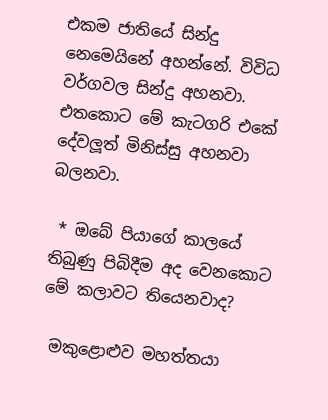එකම ජාතියේ සින්දු නෙමෙයිනේ අහන්නේ. විවිධ වර්ගවල සින්දු අහනවා. එතකොට මේ කැටගරි එකේ දේවලූත් මිනිස්සු අහනවා බලනවා.

 * ඔබේ පියාගේ කාලයේ තිබුණු පිබිදීම අද වෙනකොට මේ කලාවට තියෙනවාද?

 මකුළොළුව මහත්තයා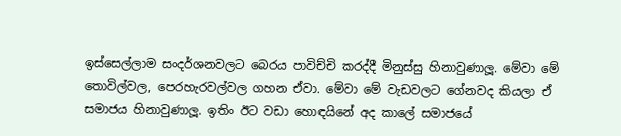ඉස්සෙල්ලාම සංදර්ශනවලට බෙරය පාවිච්චි කරද්දී මිනුස්සු හිනාවුණාලූ. මේවා මේ තොවිල්වල, පෙරහැරවල්වල ගහන ඒවා. මේවා මේ වැඩවලට ගේනවද කියලා ඒ සමාජය හිනාවුණාලූ. ඉතිං ඊට වඩා හොඳයිනේ අද කාලේ සමාජයේ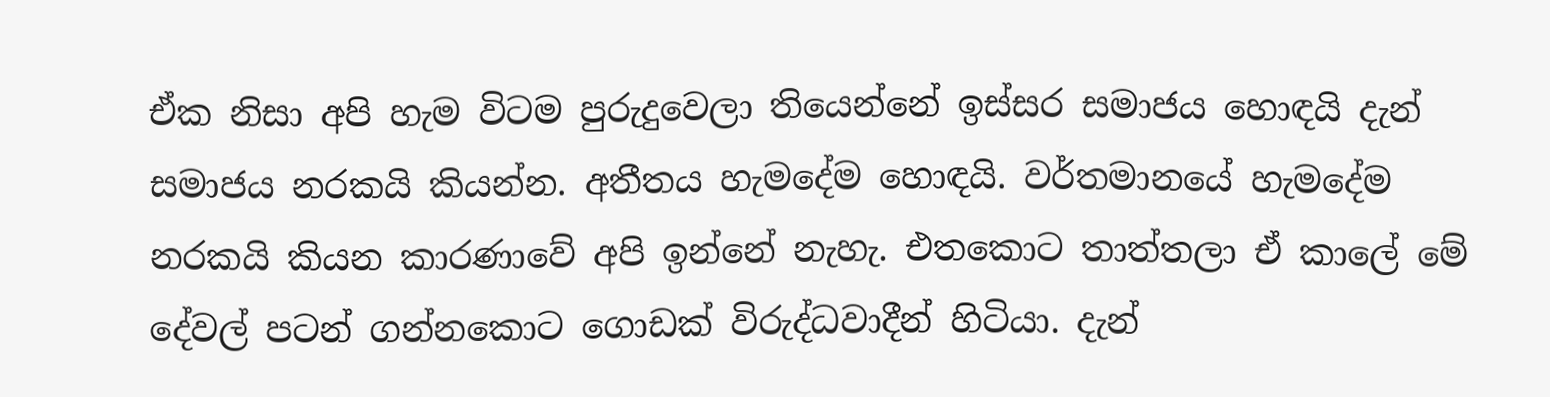ඒක නිසා අපි හැම විටම පුරුදුවෙලා තියෙන්නේ ඉස්සර සමාජය හොඳයි දැන් සමාජය නරකයි කියන්න. අතීතය හැමදේම හොඳයි. වර්තමානයේ හැමදේම නරකයි කියන කාරණාවේ අපි ඉන්නේ නැහැ. එතකොට තාත්තලා ඒ කාලේ මේ දේවල් පටන් ගන්නකොට ගොඩක් විරුද්ධවාදීන් හිටියා. දැන්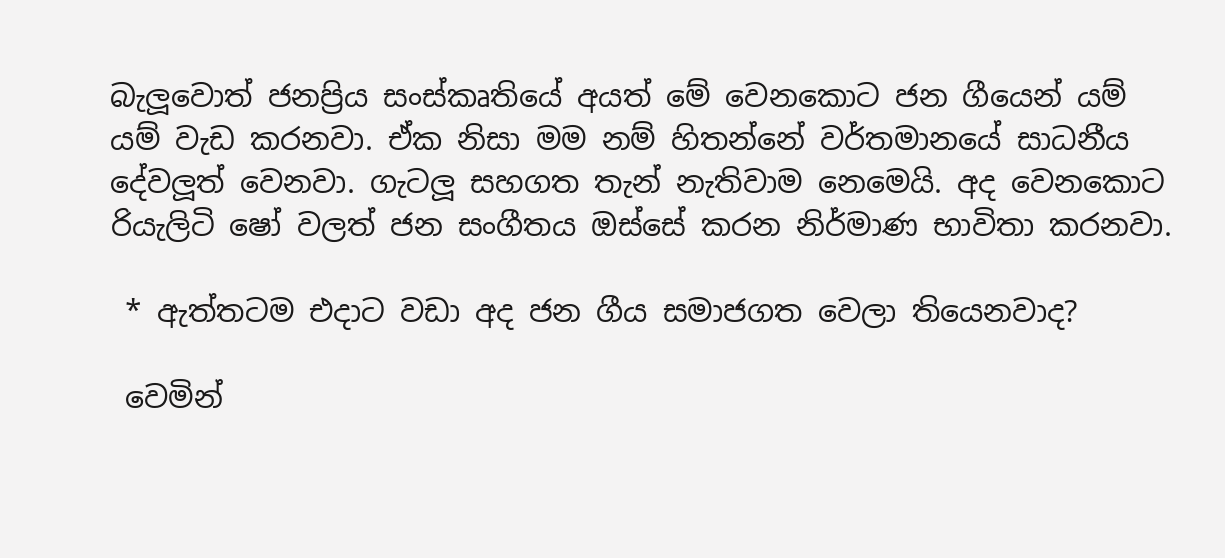බැලූවොත් ජනප්‍රිය සංස්කෘතියේ අයත් මේ වෙනකොට ජන ගීයෙන් යම් යම් වැඩ කරනවා. ඒක නිසා මම නම් හිතන්නේ වර්තමානයේ සාධනීය දේවලූත් වෙනවා. ගැටලූ සහගත තැන් නැතිවාම නෙමෙයි. අද වෙනකොට රියැලිටි ෂෝ වලත් ජන සංගීතය ඔස්සේ කරන නිර්මාණ භාවිතා කරනවා.

 * ඇත්තටම එදාට වඩා අද ජන ගීය සමාජගත වෙලා තියෙනවාද?

 වෙමින්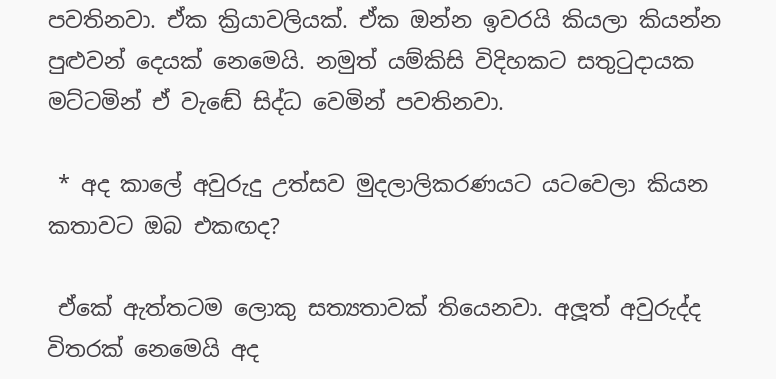පවතිනවා. ඒක ක්‍රියාවලියක්. ඒක ඔන්න ඉවරයි කියලා කියන්න පුළුවන් දෙයක් නෙමෙයි. නමුත් යම්කිසි විදිහකට සතුටුදායක මට්ටමින් ඒ වැඬේ සිද්ධ වෙමින් පවතිනවා.

 * අද කාලේ අවුරුදු උත්සව මුදලාලිකරණයට යටවෙලා කියන කතාවට ඔබ එකඟද?

 ඒකේ ඇත්තටම ලොකු සත්‍යතාවක් තියෙනවා. අලූත් අවුරුද්ද විතරක් නෙමෙයි අද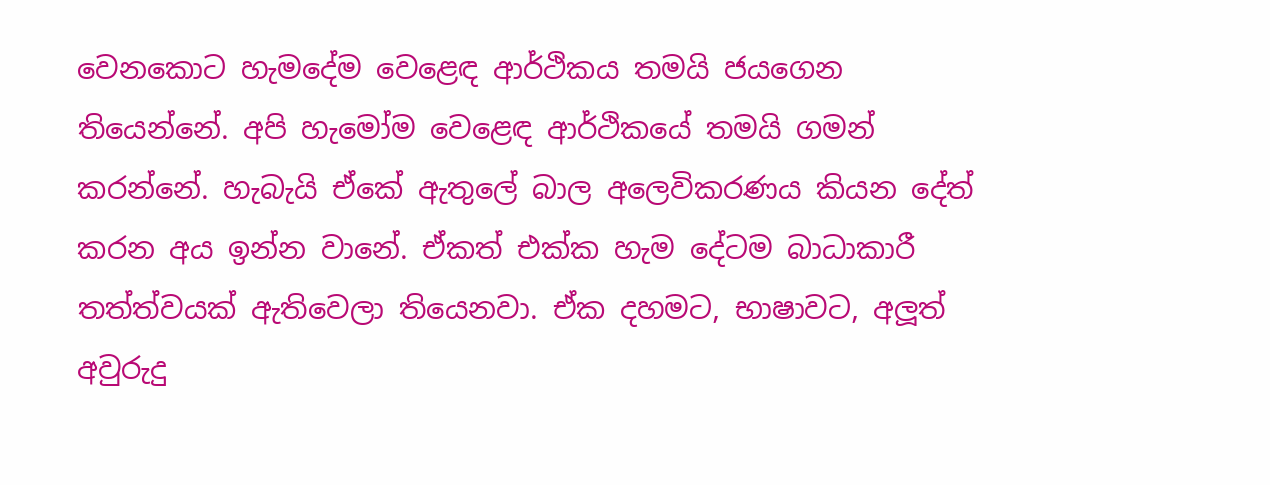වෙනකොට හැමදේම වෙළෙඳ ආර්ථිකය තමයි ජයගෙන තියෙන්නේ. අපි හැමෝම වෙළෙඳ ආර්ථිකයේ තමයි ගමන් කරන්නේ. හැබැයි ඒකේ ඇතුලේ බාල අලෙවිකරණය කියන දේත් කරන අය ඉන්න වානේ. ඒකත් එක්ක හැම දේටම බාධාකාරී තත්ත්වයක් ඇතිවෙලා තියෙනවා. ඒක දහමට, භාෂාවට, අලූත් අවුරුදු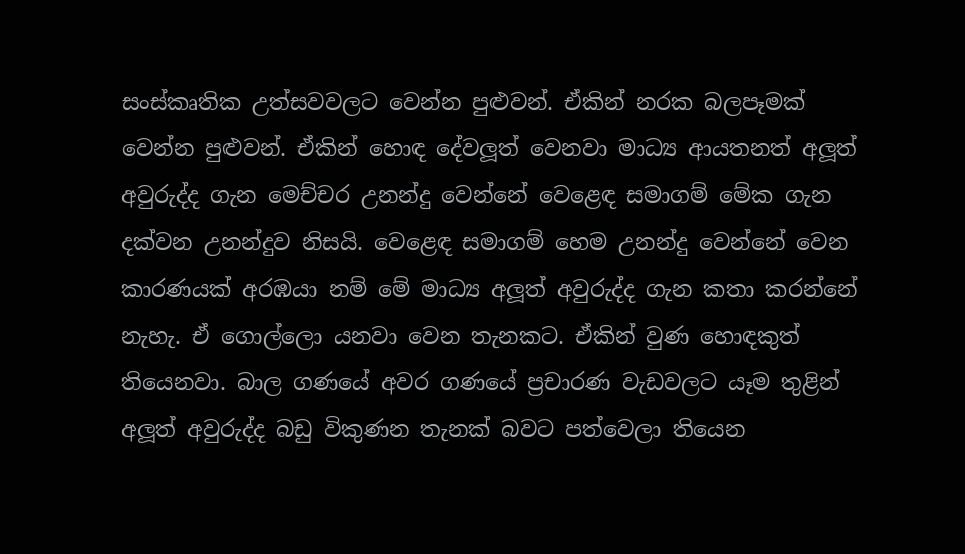සංස්කෘතික උත්සවවලට වෙන්න පුළුවන්. ඒකින් නරක බලපෑමක් වෙන්න පුළුවන්. ඒකින් හොඳ දේවලූත් වෙනවා මාධ්‍ය ආයතනත් අලූත් අවුරුද්ද ගැන මෙච්චර උනන්දු වෙන්නේ වෙළෙඳ සමාගම් මේක ගැන දක්වන උනන්දුව නිසයි. වෙළෙඳ සමාගම් හෙම උනන්දු වෙන්නේ වෙන කාරණයක් අරඹයා නම් මේ මාධ්‍ය අලූත් අවුරුද්ද ගැන කතා කරන්නේ නැහැ. ඒ ගොල්ලො යනවා වෙන තැනකට. ඒකින් වුණ හොඳකුත් තියෙනවා. බාල ගණයේ අවර ගණයේ ප්‍රචාරණ වැඩවලට යෑම තුළින් අලූත් අවුරුද්ද බඩු විකුණන තැනක් බවට පත්වෙලා තියෙන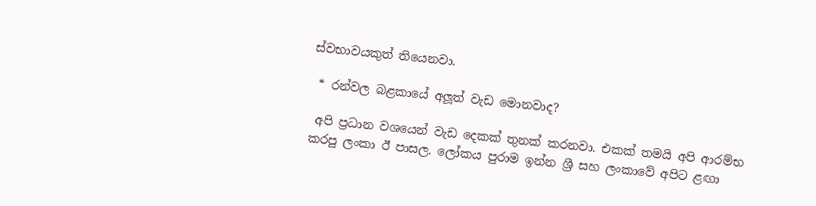ස්වභාවයකුත් තියෙනවා.

 * රන්වල බළකායේ අලූත් වැඩ මොනවාද?

 අපි ප්‍රධාන වශයෙන් වැඩ දෙකක් තුනක් කරනවා. එකක් තමයි අපි ආරම්භ කරපු ලංකා ඊ පාසල. ලෝකය පුරාම ඉන්න ශ්‍රී සහ ලංකාවේ අපිට ළඟා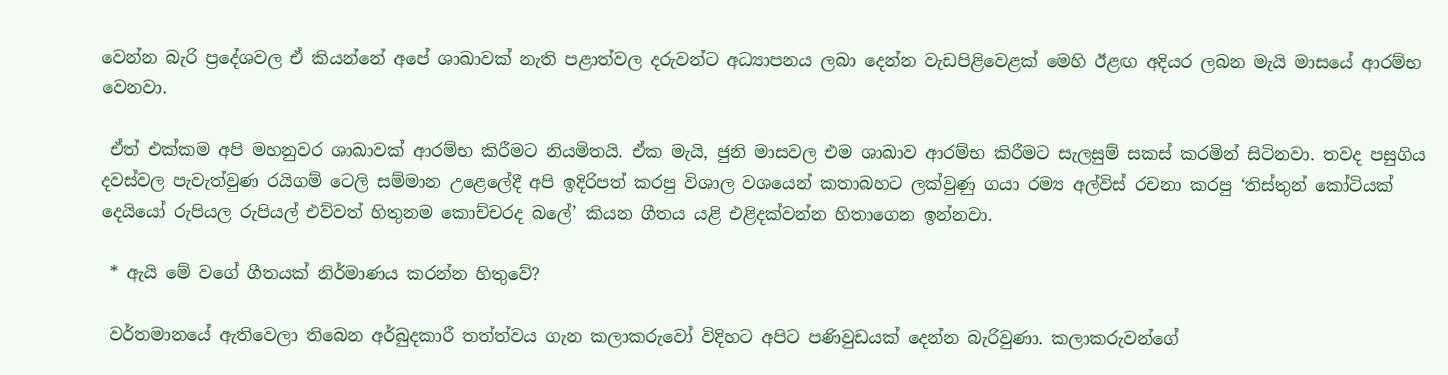වෙන්න බැරි ප්‍රදේශවල ඒ කියන්නේ අපේ ශාඛාවක් නැති පළාත්වල දරුවන්ට අධ්‍යාපනය ලබා දෙන්න වැඩපිළිවෙළක් මෙහි ඊළඟ අදියර ලබන මැයි මාසයේ ආරම්භ වෙනවා.

 ඒත් එක්කම අපි මහනුවර ශාඛාවක් ආරම්භ කිරීමට නියමිතයි. ඒක මැයි, ජුනි මාසවල එම ශාඛාව ආරම්භ කිරීමට සැලසුම් සකස් කරමින් සිටිනවා. තවද පසුගිය දවස්වල පැවැත්වුණ රයිගම් ටෙලි සම්මාන උළෙලේදී අපි ඉදිරිපත් කරපු විශාල වශයෙන් කතාබහට ලක්වුණු ගයා රම්‍ය අල්විස් රචනා කරපු ‘තිස්තුන් කෝටියක් දෙයියෝ රුපියල රුපියල් එව්වත් හිතුනම කොච්චරද බලේ’ කියන ගීතය යළි එළිදක්වන්න හිතාගෙන ඉන්නවා.

 * ඇයි මේ වගේ ගීතයක් නිර්මාණය කරන්න හිතුවේ?

 වර්තමානයේ ඇතිවෙලා තිබෙන අර්බුදකාරී තත්ත්වය ගැන කලාකරුවෝ විදිහට අපිට පණිවුඩයක් දෙන්න බැරිවුණා. කලාකරුවන්ගේ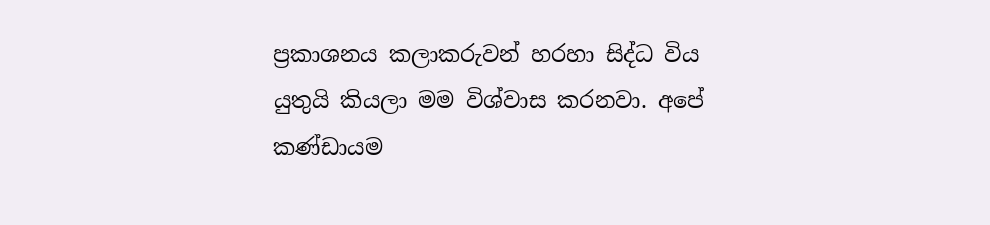ප්‍රකාශනය කලාකරුවන් හරහා සිද්ධ විය යුතුයි කියලා මම විශ්වාස කරනවා. අපේ කණ්ඩායම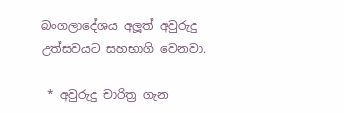බංගලාදේශය අලූත් අවුරුදු උත්සවයට සහභාගි වෙනවා.

 * අවුරුදු චාරිත්‍ර ගැන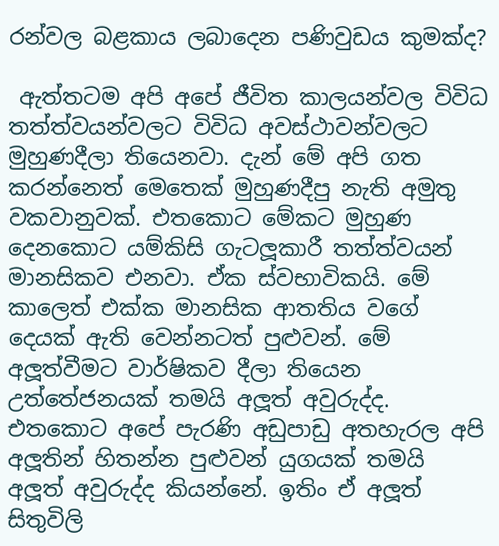රන්වල බළකාය ලබාදෙන පණිවුඩය කුමක්ද?

 ඇත්තටම අපි අපේ ජීවිත කාලයන්වල විවිධ තත්ත්වයන්වලට විවිධ අවස්ථාවන්වලට මුහුණදීලා තියෙනවා. දැන් මේ අපි ගත කරන්නෙත් මෙතෙක් මුහුණදීපු නැති අමුතු වකවානුවක්. එතකොට මේකට මුහුණ දෙනකොට යම්කිසි ගැටලූකාරී තත්ත්වයන් මානසිකව එනවා. ඒක ස්වභාවිකයි. මේ කාලෙත් එක්ක මානසික ආතතිය වගේ දෙයක් ඇති වෙන්නටත් පුළුවන්. මේ අලූත්වීමට වාර්ෂිකව දීලා තියෙන උත්තේජනයක් තමයි අලූත් අවුරුද්ද. එතකොට අපේ පැරණි අඩුපාඩු අතහැරල අපි අලූතින් හිතන්න පුළුවන් යුගයක් තමයි අලූත් අවුරුද්ද කියන්නේ. ඉතිං ඒ අලූත් සිතුවිලි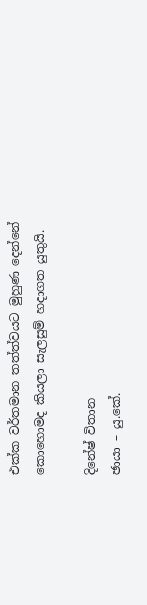එක්ක වර්තමාන තත්ත්වයට මුහුණ දෙන්නේ කොහොමද කියලා සැලසුම් හදාගත යුතුයි.

දිනේෂ් විතාන
ඡායා – යු.කේ.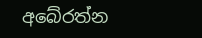අබේරත්න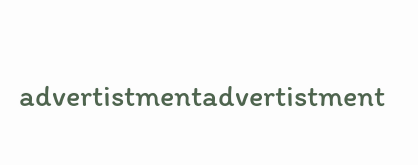advertistmentadvertistment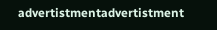advertistmentadvertistment